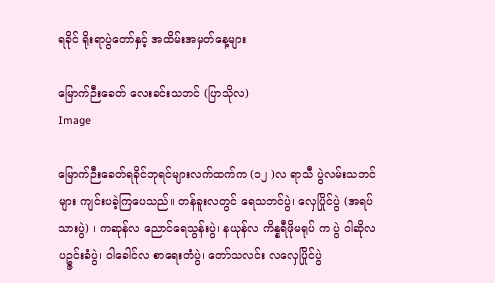ရခိုင် ရိုးရာပွဲတော်နှင့် အထိမ်းအမှတ်နေ့များ

မြောက်ဉီးခေတ် လေးခင်းသဘင် (ပြာသိုလ)
Image

မြောက်ဉီးခေတ်ရခိုင်ဘုရင်များလက်ထက်က (၁၂ )လ ရာသီ ပွဲလမ်းသဘင်များ ကျင်းပခဲ့ကြပေသည်။ တန်ခူးလတွင် ရေသဘင်ပွဲ၊ လှေပြိုင်ပွဲ (အရပ်သားပွဲ) ၊ ကဆုန်လ ညောင်ရေသွန်းပွဲ၊ နယုန်လ ကိန္နရီဖိုမရုပ် က ပွဲ ဝါဆိုလ ပဥ္ဇင်းခံပွဲ၊ ဝါခေါင်လ စာရေးတံပွဲ၊ တော်သလင်း လလှေပြိုင်ပွဲ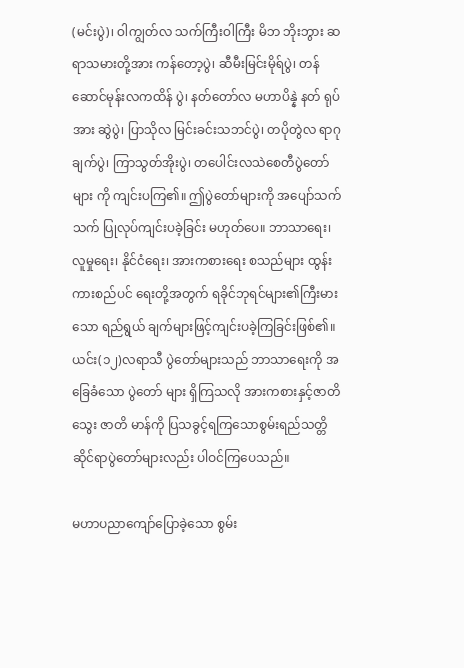(မင်းပွဲ)၊ ဝါကျွတ်လ သက်ကြီးဝါကြီး မိဘ ဘိုးဘွား ဆရာသမားတို့အား ကန်တော့ပွဲ၊ ဆီမီးမြင်းမိုရ်ပွဲ၊ တန်ဆောင်မုန်းလကထိန် ပွဲ၊ နတ်တော်လ မဟာပိန္နဲ နတ် ရုပ်အား ဆွဲပွဲ၊ ပြာသိုလ မြင်းခင်းသဘင်ပွဲ၊ တပိုတွဲလ ရာဂု ချက်ပွဲ၊ ကြာသွတ်အိုးပွဲ၊ တပေါင်းလသဲစေတီပွဲတော် များ ကို ကျင်းပကြ၏။ ဤပွဲတော်များကို အပျော်သက်သက် ပြုလုပ်ကျင်းပခဲ့ခြင်း မဟုတ်ပေ။ ဘာသာရေး၊ လူမှုရေး၊ နိုင်ငံရေး၊ အားကစားရေး စသည်များ ထွန်းကားစည်ပင် ရေးတို့အတွက် ရခိုင်ဘုရင်များ၏ကြီးမားသော ရည်ရွယ် ချက်များဖြင့်ကျင်းပခဲ့ကြခြင်းဖြစ်၏။ ယင်း(၁၂)လရာသီ ပွဲတော်များသည် ဘာသာရေးကို အခြေခံသော ပွဲတော် များ ရှိကြသလို အားကစားနှင့်ဇာတိသွေး ဇာတိ မာန်ကို ပြသခွင့်ရကြသောစွမ်းရည်သတ္တိဆိုင်ရာပွဲတော်များလည်း ပါဝင်ကြပေသည်။

မဟာပညာကျော်ပြောခဲ့သော စွမ်း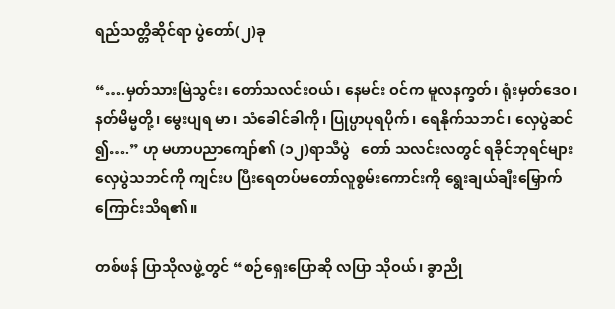ရည်သတ္တိဆိုင်ရာ ပွဲတော်(၂)ခု

“….မှတ်သားမြဲသွင်း၊ တော်သလင်းဝယ်၊ နေမင်း ဝင်က မူလနက္ခတ်၊ ရုံးမှတ်ဒေဝ၊ နတ်မိမ္မတို့၊ မွေးပျရ မာ၊ သံခေါင်ခါကို၊ ပြုပ္ပာပုရပိုက်၊ ရေနိုက်သဘင်၊ လှေပွဲဆင် ၍….” ဟု မဟာပညာကျော်၏ (၁၂)ရာသီပွဲ   တော် သလင်းလတွင် ရခိုင်ဘုရင်များ လှေပွဲသဘင်ကို ကျင်းပ ပြီးရေတပ်မတော်လူစွမ်းကောင်းကို ရွေးချယ်ချီးမြှောက် ကြောင်းသိရ၏။

တစ်ဖန် ပြာသိုလဖွဲ့တွင် “စဉ်ရှေးပြောဆို လပြာ သိုဝယ်၊ ခွာညို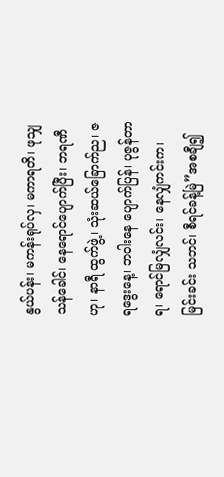နွယ်ပန်း၊ မကန်းရုပ်လှ၊ မကာရတိ၊ ဖုသျှ သန်ခေါင်၊ နေရောင်ပျောက်ပြီး၊ ဘရဏီဟု၊ နာရီ ထွက်ဖွဲ့၊ သုံးဆယ်ခြောက်ည၊ ဇရဒွေးနေ့၊ ဘဝါးနေ ပျောက်ပြန်၊ ပုဇွန်တာရ၊ ရောင်မြလျှံလင်း၊ နေလျှံကင်းက၊ မြင်းခင်း သဘင်၊ စီရင်ခန့်မြဲ”အစချီ၍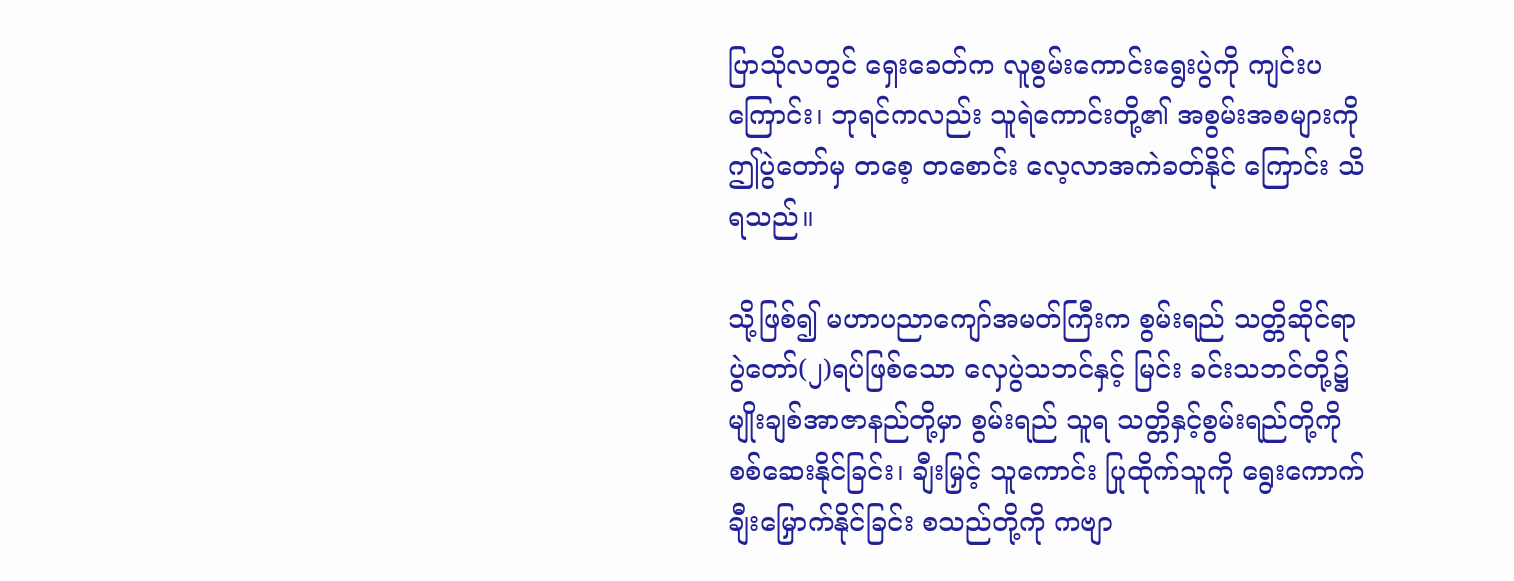ပြာသိုလတွင် ရှေးခေတ်က လူစွမ်းကောင်းရွေးပွဲကို ကျင်းပကြောင်း၊ ဘုရင်ကလည်း သူရဲကောင်းတို့၏ အစွမ်းအစများကို ဤပွဲတော်မှ တစေ့ တစောင်း လေ့လာအကဲခတ်နိုင် ကြောင်း သိရသည်။

သို့ဖြစ်၍ မဟာပညာကျော်အမတ်ကြီးက စွမ်းရည် သတ္တိဆိုင်ရာ ပွဲတော်(၂)ရပ်ဖြစ်သော လှေပွဲသဘင်နှင့် မြင်း ခင်းသဘင်တို့၌  မျိုးချစ်အာဇာနည်တို့မှာ စွမ်းရည် သူရ သတ္တိနှင့်စွမ်းရည်တို့ကို စစ်ဆေးနိုင်ခြင်း၊ ချီးမြှင့် သူကောင်း ပြုထိုက်သူကို ရွေးကောက်ချီးမြှောက်နိုင်ခြင်း စသည်တို့ကို ကဗျာ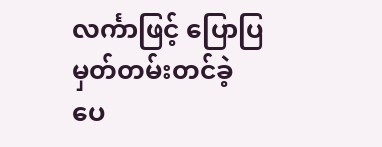လင်္ကာဖြင့် ပြောပြမှတ်တမ်းတင်ခဲ့ ပေ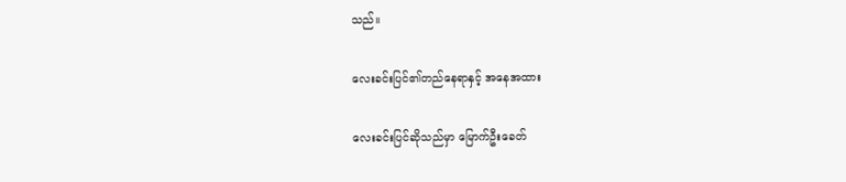သည်။

လေးခင်းပြင်၏တည်နေရာနှင့် အနေအထား

လေးခင်းပြင်ဆိုသည်မှာ မြောက်ဦးခေတ်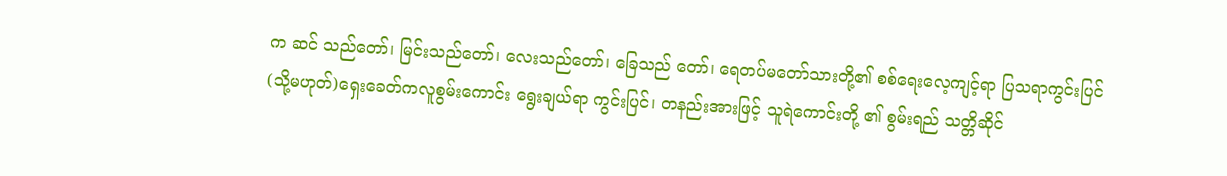က ဆင် သည်တော်၊ မြင်းသည်တော်၊ လေးသည်တော်၊ ခြေသည် တော်၊ ရေတပ်မတော်သားတို့၏ စစ်ရေးလေ့ကျင့်ရာ ပြသရာကွင်းပြင်(သို့မဟုတ်)ရှေးခေတ်ကလူစွမ်းကောင်း ရွေးချယ်ရာ ကွင်းပြင်၊ တနည်းအားဖြင့် သူရဲကောင်းတို့ ၏ စွမ်းရည် သတ္တိဆိုင်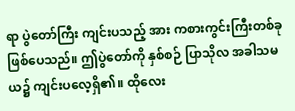ရာ ပွဲတော်ကြီး ကျင်းပသည့် အား ကစားကွင်းကြီးတစ်ခုဖြစ်ပေသည်။ ဤပွဲတော်ကို နှစ်စဉ် ပြာသိုလ အခါသမယ၌ ကျင်းပလေ့ရှိ၏။ ထိုလေး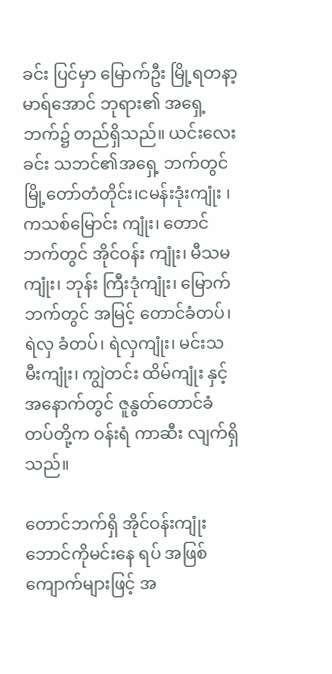ခင်း ပြင်မှာ မြောက်ဦး မြို့ရတနာ့မာရ်အောင် ဘုရား၏ အရှေ့ ဘက်၌ တည်ရှိသည်။ ယင်းလေးခင်း သဘင်၏အရှေ့ ဘက်တွင် မြို့တော်တံတိုင်း၊ငမန်းဒုံးကျုံး ၊ကသစ်မြောင်း ကျုံး၊ တောင်ဘက်တွင် အိုင်ဝန်း ကျုံး၊ မီသမကျုံး၊ ဘုန်း ကြီးဒုံကျုံး၊ မြောက်ဘက်တွင် အမြင့် တောင်ခံတပ်၊ ရဲလှ ခံတပ်၊ ရဲလှကျုံး၊ မင်းသမီးကျုံး၊ ကျွဲတင်း ထိမ်ကျုံး နှင့် အနောက်တွင် ဇူနွတ်တောင်ခံတပ်တို့က ဝန်းရံ ကာဆီး လျက်ရှိသည်။

တောင်ဘက်ရှိ အိုင်ဝန်းကျုံးဘောင်ကိုမင်းနေ ရပ် အဖြစ်ကျောက်များဖြင့် အ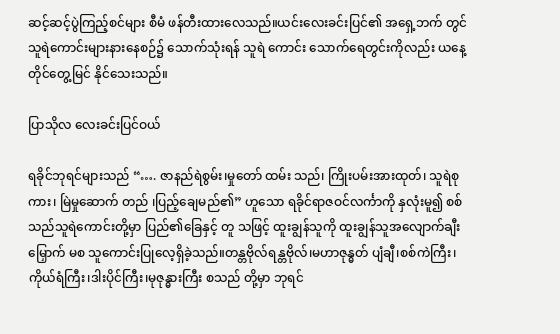ဆင့်ဆင့်ပွဲကြည့်စင်များ စီမံ ဖန်တီးထားလေသည်။ယင်းလေးခင်းပြင်၏ အရှေ့ဘက် တွင် သူရဲကောင်းများနားနေစဉ်၌ သောက်သုံးရန် သူရဲ ကောင်း သောက်ရေတွင်းကိုလည်း ယနေ့တိုင်တွေ့မြင် နိုင်သေးသည်။

ပြာသိုလ လေးခင်းပြင်ဝယ်

ရခိုင်ဘုရင်များသည် “…. ဇာနည်ရဲစွမ်း၊မှုတော် ထမ်း သည်၊ ကြိုးပမ်းအားထုတ်၊ သူရဲစုကား၊ မြဲမှုဆောက် တည် ၊ပြည့်ချေမည်၏” ဟူသော ရခိုင်ရာဇဝင်လင်္ကာကို နှလုံးမူ၍ စစ်သည်သူရဲကောင်းတို့မှာ ပြည်၏ခြေနှင့် တူ သဖြင့် ထူးချွန်သူကို ထူးချွန်သူအလျောက်ချီးမြှောက် မစ သူကောင်းပြုလေ့ရှိခဲ့သည်။တန္တဗိုလ်ရန္တဗိုလ်၊မဟာဇုန္ဓတ် ပျံချီ၊စစ်ကဲကြီး၊ကိုယ်ရံကြီး၊ဒါးပိုင်ကြီး၊မုဇုန္ဓားကြီး စသည် တို့မှာ ဘုရင်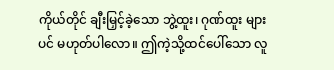ကိုယ်တိုင် ချီးမြှင့်ခဲ့သော ဘွဲ့ထူး၊ ဂုဏ်ထူး များပင် မဟုတ်ပါလော။ ဤကဲ့သို့ထင်ပေါ်သော လူ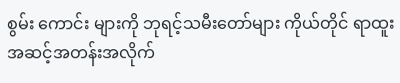စွမ်း ကောင်း များကို ဘုရင့်သမီးတော်များ ကိုယ်တိုင် ရာထူး အဆင့်အတန်းအလိုက်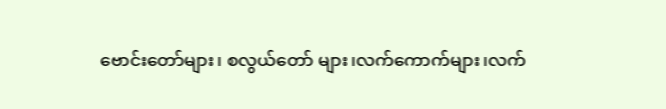ဗောင်းတော်များ၊ စလွယ်တော် များ၊လက်ကောက်များ၊လက်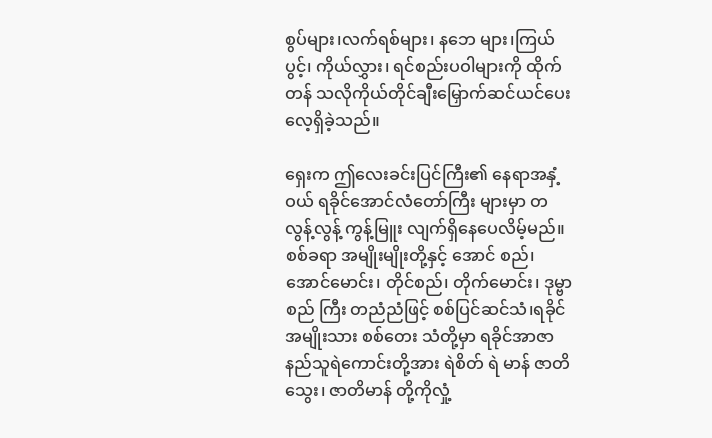စွပ်များ၊လက်ရစ်များ၊ နဘေ များ၊ကြယ်ပွင့်၊ ကိုယ်လွှား၊ ရင်စည်းပဝါများကို ထိုက်တန် သလိုကိုယ်တိုင်ချီးမြှောက်ဆင်ယင်ပေးလေ့ရှိခဲ့သည်။

ရှေးက ဤလေးခင်းပြင်ကြီး၏ နေရာအနှံ့ဝယ် ရခိုင်အောင်လံတော်ကြီး များမှာ တလွန့်လွန့် ကွန့်မြူး လျက်ရှိနေပေလိမ့်မည်။ စစ်ခရာ အမျိုးမျိုးတို့နှင့် အောင် စည်၊ အောင်မောင်း၊ တိုင်စည်၊ တိုက်မောင်း၊ ဒုမ္ဗာ စည် ကြီး တညံညံဖြင့် စစ်ပြင်ဆင်သံ၊ရခိုင်အမျိုးသား စစ်တေး သံတို့မှာ ရခိုင်အာဇာနည်သူရဲကောင်းတို့အား ရဲစိတ် ရဲ မာန် ဇာတိသွေး၊ ဇာတိမာန် တို့ကိုလှုံ့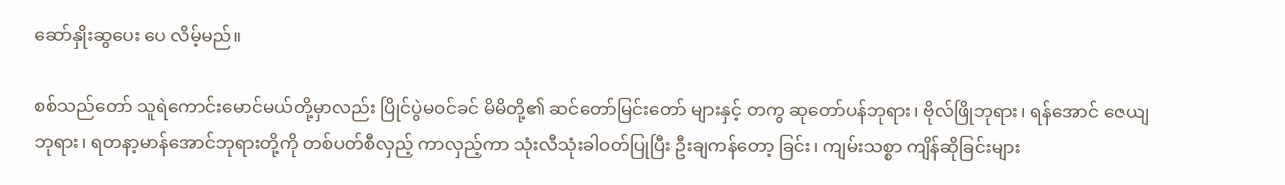ဆော်နှိုးဆွပေး ပေ လိမ့်မည်။

စစ်သည်တော် သူရဲကောင်းမောင်မယ်တို့မှာလည်း ပြိုင်ပွဲမဝင်ခင် မိမိတို့၏ ဆင်တော်မြင်းတော် များနှင့် တကွ ဆုတော်ပန်ဘုရား၊ ဗိုလ်ဖြိုဘုရား၊ ရန်အောင် ဇေယျ ဘုရား၊ ရတနာ့မာန်အောင်ဘုရားတို့ကို တစ်ပတ်စီလှည့် ကာလှည့်ကာ သုံးလီသုံးခါဝတ်ပြုပြီး ဦးချကန်တော့ ခြင်း၊ ကျမ်းသစ္စာ ကျိန်ဆိုခြင်းများ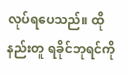လုပ်ရပေသည်။ ထိုနည်းတူ ရခိုင်ဘုရင်ကို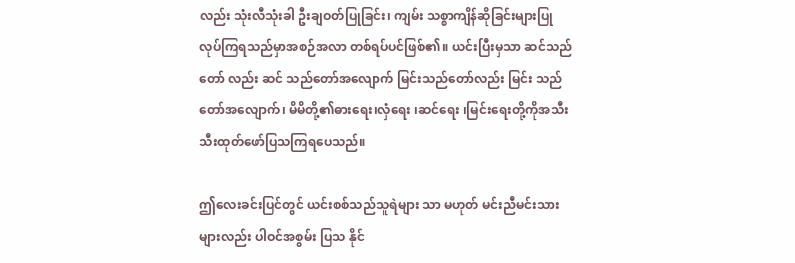လည်း သုံးလီသုံးခါ ဦးချဝတ်ပြုခြင်း၊ ကျမ်း သစ္စာကျိန်ဆိုခြင်းများပြုလုပ်ကြရသည်မှာအစဉ်အလာ တစ်ရပ်ပင်ဖြစ်၏။ ယင်းပြီးမှသာ ဆင်သည်တော် လည်း ဆင် သည်တော်အလျောက် မြင်းသည်တော်လည်း မြင်း သည်တော်အလျောက်၊ မိမိတို့၏ဓားရေး၊လှံရေး ၊ဆင်ရေး ၊မြင်းရေးတို့ကိုအသီးသီးထုတ်ဖော်ပြသကြရပေသည်။

ဤလေးခင်းပြင်တွင် ယင်းစစ်သည်သူရဲများ သာ မဟုတ် မင်းညီမင်းသားများလည်း ပါဝင်အစွမ်း ပြသ နိုင်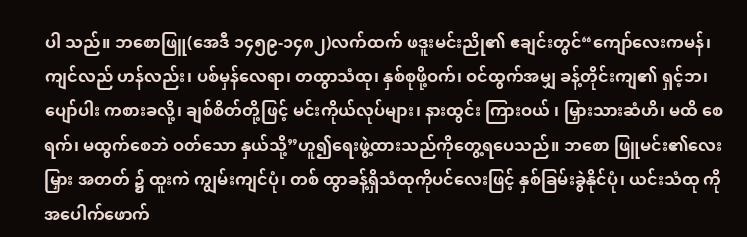ပါ သည်။ ဘစောဖြူ(အေဒီ ၁၄၅၉-၁၄၈၂)လက်ထက် ဖဒူးမင်းညို၏ ဧချင်းတွင်“ကျော်လေးကမန်၊ ကျင်လည် ဟန်လည်း၊ ပစ်မှန်လေရာ၊ တထွာသံထု၊ နှစ်စုဖို့ဝက်၊ ဝင်ထွက်အမျှ ခန့်တိုင်းကျ၏ ရှင့်ဘ၊ ပျော်ပါး ကစားခလို့၊ ချစ်စိတ်တို့ဖြင့် မင်းကိုယ်လုပ်များ၊ နားထွင်း ကြားဝယ် ၊ မြှားသားဆံဟိ၊ မထိ စေရက်၊ မထွက်စေဘဲ ဝတ်သော နှယ်သို့”ဟူ၍ရေးဖွဲ့ထားသည်ကိုတွေ့ရပေသည်။ ဘစော ဖြူမင်း၏လေးမြှား အတတ် ၌ ထူးကဲ ကျွမ်းကျင်ပုံ၊ တစ် ထွာခန့်ရှိသံထုကိုပင်လေးဖြင့် နှစ်ခြမ်းခွဲနိုင်ပုံ၊ ယင်းသံထု ကို အပေါက်ဖောက်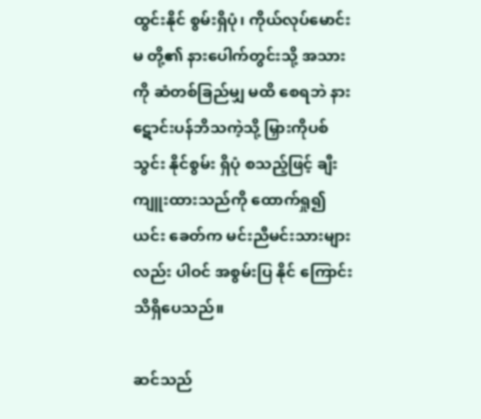ထွင်းနိုင် စွမ်းရှိပုံ၊ ကိုယ်လုပ်မောင်းမ တို့၏ နားပေါက်တွင်းသို့ အသားကို ဆံတစ်ခြည်မျှ မထိ စေရဘဲ နားဋောင်းပန်ဘိသကဲ့သို့ မြှားကိုပစ်သွင်း နိုင်စွမ်း ရှိပုံ စသည့်ဖြင့် ချီးကျူးထားသည်ကို ထောက်ရှု၍ ယင်း ခေတ်က မင်းညီမင်းသားများလည်း ပါဝင် အစွမ်းပြ နိုင် ကြောင်း သိရှိပေသည်။

ဆင်သည်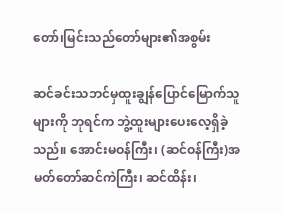တော်၊မြင်းသည်တော်များ၏အစွမ်း

ဆင်ခင်းသဘင်မှထူးချွန်ပြောင်မြောက်သူများကို ဘုရင်က ဘွဲ့ထူးများပေးလေ့ရှိခဲ့သည်။ အောင်းမဝန်ကြီး၊ (ဆင်ဝန်ကြီး)အမတ်တော်ဆင်ကဲကြီး၊ ဆင်ထိန်း၊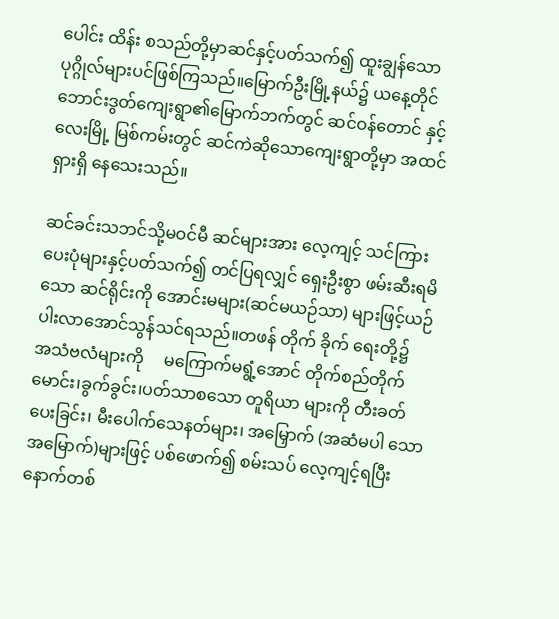ပေါင်း ထိန်း စသည်တို့မှာဆင်နှင့်ပတ်သက်၍ ထူးချွန်သော ပုဂ္ဂိုလ်များပင်ဖြစ်ကြသည်။မြောက်ဦးမြို့နယ်၌ ယနေ့တိုင် ဘောင်းဒွတ်ကျေးရွာ၏မြောက်ဘက်တွင် ဆင်ဝန်တောင် နှင့်လေးမြို့ မြစ်ကမ်းတွင် ဆင်ကဲဆိုသောကျေးရွာတို့မှာ အထင်ရှားရှိ နေသေးသည်။

ဆင်ခင်းသဘင်သို့မဝင်မီ ဆင်များအား လေ့ကျင့် သင်ကြားပေးပုံများနှင့်ပတ်သက်၍ တင်ပြရလျှင် ရှေးဦးစွာ ဖမ်းဆီးရမိသော ဆင်ရိုင်းကို အောင်းမများ(ဆင်မယဉ်သာ) များဖြင့်ယဉ်ပါးလာအောင်သွန်သင်ရသည်။တဖန် တိုက် ခိုက် ရေးတို့၌  အသံဗလံများကို     မကြောက်မရွံ့အောင် တိုက်စည်တိုက်မောင်း၊ခွက်ခွင်း၊ပတ်သာစသော တူရိယာ များကို တီးခတ်ပေးခြင်း၊ မီးပေါက်သေနတ်များ၊ အမြှောက် (အဆံမပါ သောအမြောက်)များဖြင့် ပစ်ဖောက်၍ စမ်းသပ် လေ့ကျင့်ရပြီး နောက်တစ်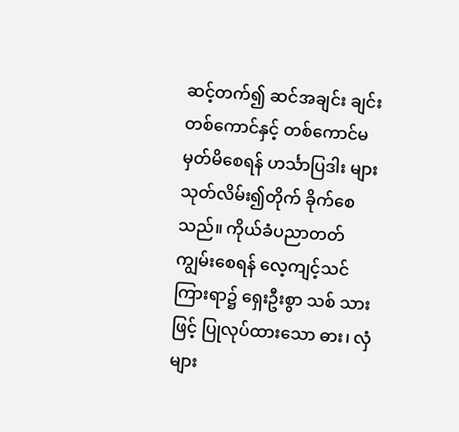ဆင့်တက်၍ ဆင်အချင်း ချင်း တစ်ကောင်နှင့် တစ်ကောင်မမှတ်မိစေရန် ဟင်္သာပြဒါး များသုတ်လိမ်း၍တိုက် ခိုက်စေသည်။ ကိုယ်ခံပညာတတ် ကျွမ်းစေရန် လေ့ကျင့်သင်ကြားရာ၌ ရှေးဦးစွာ သစ် သား ဖြင့် ပြုလုပ်ထားသော ဓား၊ လှံများ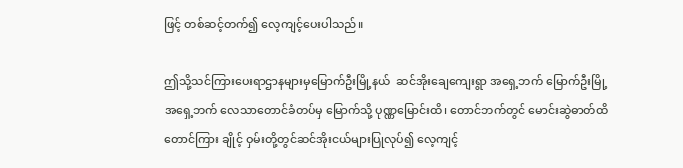ဖြင့် တစ်ဆင့်တက်၍ လေ့ကျင့်ပေးပါသည်။

ဤသို့သင်ကြားပေးရာဌာနများမှမြောက်ဦးမြို့နယ်  ဆင်အိုးချေကျေးရွာ အရှေ့ဘက် မြောက်ဦးမြို့အရှေ့ဘက် လေသာတောင်ခံတပ်မှ မြောက်သို့ ပုဏ္ဏမြောင်းထိ၊ တောင်ဘက်တွင် မောင်းဆွဲဓာတ်ထိ တောင်ကြား ချိုင့် ဝှမ်းတို့တွင်ဆင်အိုးငယ်များပြုလုပ်၍ လေ့ကျင့်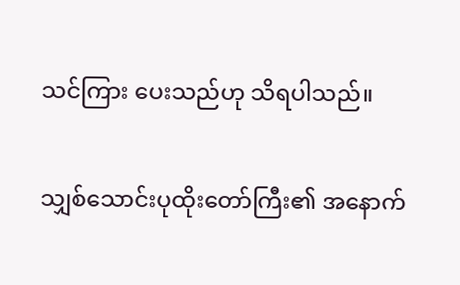သင်ကြား ပေးသည်ဟု သိရပါသည်။

သျှစ်သောင်းပုထိုးတော်ကြီး၏ အနောက်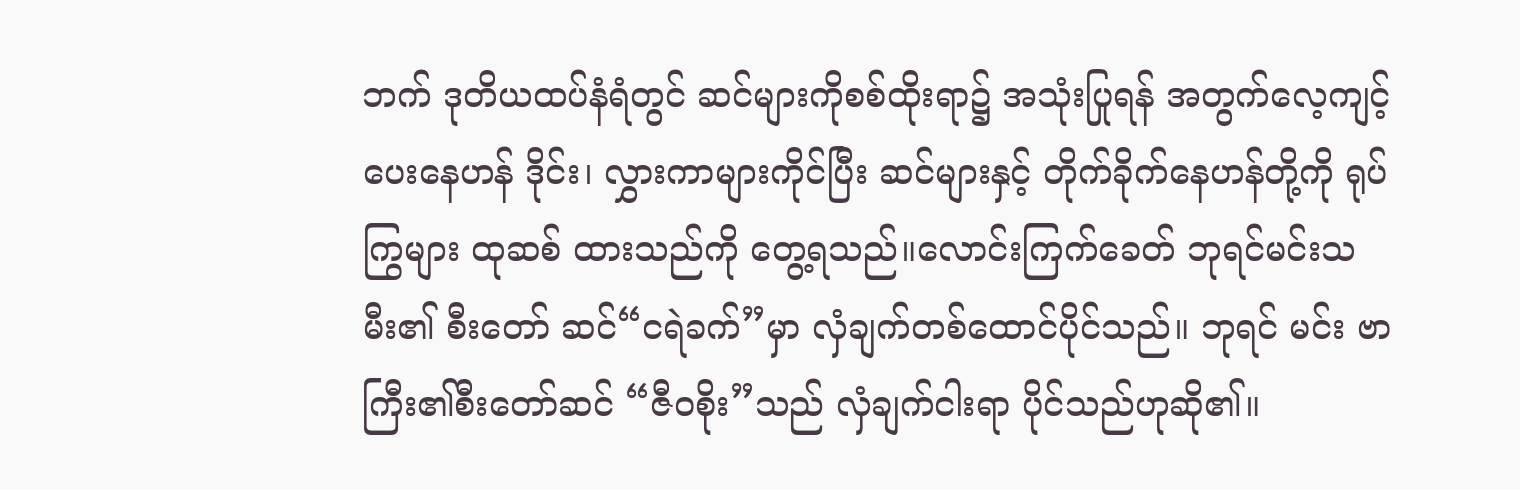ဘက် ဒုတိယထပ်နံရံတွင် ဆင်များကိုစစ်ထိုးရာ၌ အသုံးပြုရန် အတွက်လေ့ကျင့်ပေးနေဟန် ဒိုင်း၊ လွှားကာများကိုင်ပြီး ဆင်များနှင့် တိုက်ခိုက်နေဟန်တို့ကို ရုပ်ကြွများ ထုဆစ် ထားသည်ကို တွေ့ရသည်။လောင်းကြက်ခေတ် ဘုရင်မင်းသမီး၏ စီးတော် ဆင်“ငရဲခက်”မှာ လှံချက်တစ်ထောင်ပိုင်သည်။ ဘုရင် မင်း ဗာကြီး၏စီးတော်ဆင် “ဇီဝစိုး”သည် လှံချက်ငါးရာ ပိုင်သည်ဟုဆို၏။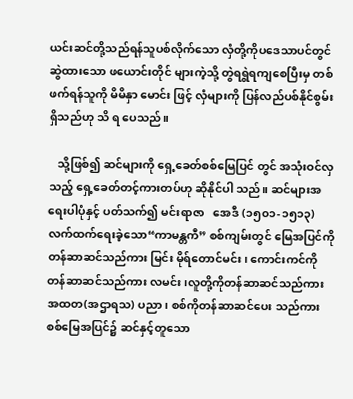ယင်းဆင်တို့သည်ရန်သူပစ်လိုက်သော လှံတို့ကိုပဒေသာပင်တွင် ဆွဲထားသော ဖယောင်းတိုင် များကဲ့သို့ တွဲရရွဲရကျစေပြီးမှ တစ်ဖက်ရန်သူကို မိမိနှာ မောင်း ဖြင့် လှံများကို ပြန်လည်ပစ်နိုင်စွမ်းရှိသည်ဟု သိ ရ ပေသည်။

   သို့ဖြစ်၍ ဆင်များကို ရှေ့ခေတ်စစ်မြေပြင် တွင် အသုံးဝင်လှသည့် ရှေ့ခေတ်တင့်ကားတပ်ဟု ဆိုနိုင်ပါ သည်။ ဆင်များအရေးပါပုံနှင့် ပတ်သက်၍ မင်းရာဇာ   အေဒီ (၁၅၀၁-၁၅၁၃)လက်ထက်ရေးခဲ့သော“ကာမန္တကီ” စစ်ကျမ်းတွင် မြေအပြင်ကို တန်ဆာဆင်သည်ကား မြင်း မိုရ်တောင်မင်း၊ ကောင်းကင်ကို တန်ဆာဆင်သည်ကား လမင်း၊လူတို့ကိုတန်ဆာဆင်သည်ကား အထတ(အဌာရသ) ပညာ၊ စစ်ကိုတန်ဆာဆင်ပေး သည်ကား စစ်မြေအပြင်၌ ဆင်နှင့်တူသော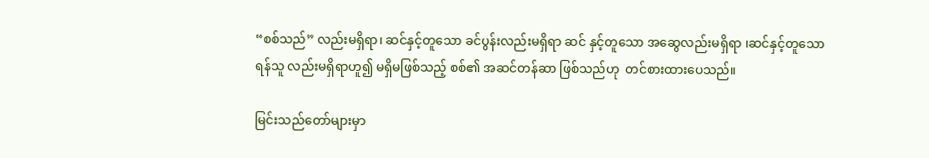“စစ်သည်” လည်းမရှိရာ၊ ဆင်နှင့်တူသော ခင်ပွန်းလည်းမရှိရာ ဆင် နှင့်တူသော အဆွေလည်းမရှိရာ ၊ဆင်နှင့်တူသော ရန်သူ လည်းမရှိရာဟူ၍ မရှိမဖြစ်သည့် စစ်၏ အဆင်တန်ဆာ ဖြစ်သည်ဟု  တင်စားထားပေသည်။

မြင်းသည်တော်များမှာ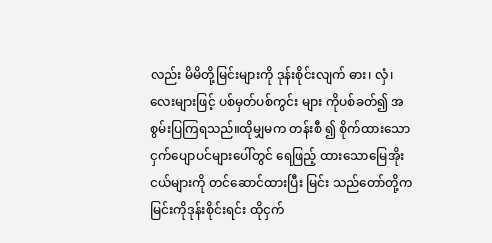လည်း မိမိတို့မြင်းများကို ဒုန်းစိုင်းလျက် ဓား၊ လှံ၊ လေးများဖြင့် ပစ်မှတ်ပစ်ကွင်း များ ကိုပစ်ခတ်၍ အစွမ်းပြကြရသည်။ထိုမျှမက တန်းစီ ၍ စိုက်ထားသော ငှက်ပျောပင်များပေါ်တွင် ရေဖြည့် ထားသောမြေအိုးငယ်များကို တင်ဆောင်ထားပြီး မြင်း သည်တော်တို့က မြင်းကိုဒုန်းစိုင်းရင်း ထိုငှက်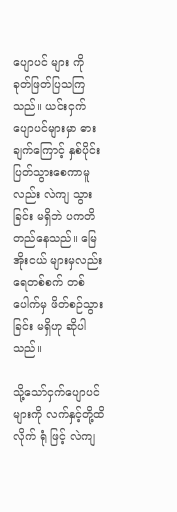ပျောပင် များ ကို   ခုတ်ဖြတ်ပြသကြသည်။ ယင်းငှက်ပျောပင်များမှာ ဓားချက်ကြောင့် နှစ်ပိုင်း ပြတ်သွားစေကာမူလည်း လဲကျ သွားခြင်း မရှိဘဲ ပကတိ တည်နေသည်။ မြေအိုးငယ် များမှလည်း ရေတစ်စက် တစ်ပေါက်မှ ဖိတ်စဉ်သွားခြင်း မရှိဟု ဆိုပါသည်။

သို့သော်ငှက်ပျောပင်များကို လက်နှင့်တို့ထိလိုက် ရုံ ဖြင့် လဲကျ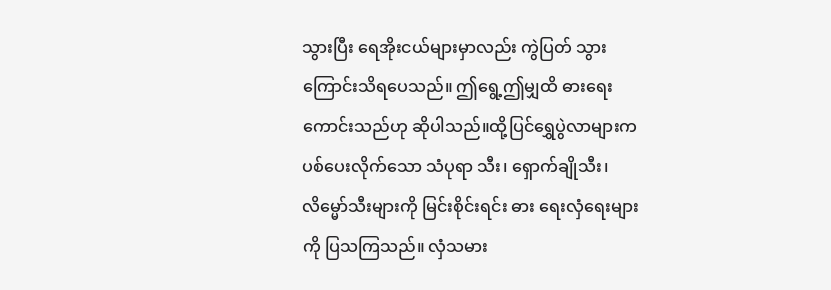သွားပြီး ရေအိုးငယ်များမှာလည်း ကွဲပြတ် သွား ကြောင်းသိရပေသည်။ ဤရွေ့ဤမျှထိ ဓားရေး ကောင်းသည်ဟု ဆိုပါသည်။ထို့ပြင်ရွှေပွဲလာများက ပစ်ပေးလိုက်သော သံပုရာ သီး၊ ရှောက်ချိုသီး၊ လိမ္မော်သီးများကို မြင်းစိုင်းရင်း ဓား ရေးလှံရေးများကို ပြသကြသည်။ လှံသမား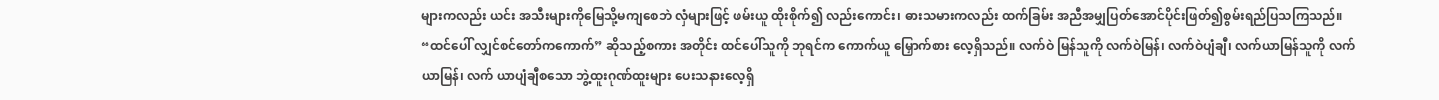များကလည်း ယင်း အသီးများကိုမြေသို့မကျစေဘဲ လှံများဖြင့် ဖမ်းယူ ထိုးစိုက်၍ လည်းကောင်း၊ ဓားသမားကလည်း ထက်ခြမ်း အညီအမျှပြတ်အောင်ပိုင်းဖြတ်၍စွမ်းရည်ပြသကြသည်။ “ထင်ပေါ် လျှင်စင်တော်ကကောက်” ဆိုသည့်စကား အတိုင်း ထင်ပေါ်သူကို ဘုရင်က ကောက်ယူ မြှောက်စား လေ့ရှိသည်။ လက်ဝဲ မြန်သူကို လက်ဝဲမြန်၊ လက်ဝဲပျံချီ၊ လက်ယာမြန်သူကို လက်ယာမြန်၊ လက် ယာပျံချီစသော ဘွဲ့ထူးဂုဏ်ထူးများ ပေးသနားလေ့ရှိ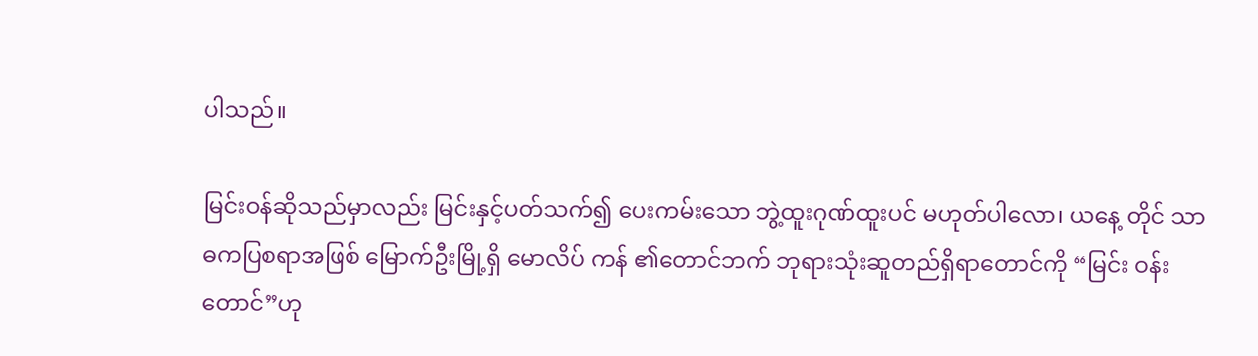ပါသည်။

မြင်းဝန်ဆိုသည်မှာလည်း မြင်းနှင့်ပတ်သက်၍ ပေးကမ်းသော ဘွဲ့ထူးဂုဏ်ထူးပင် မဟုတ်ပါလော၊ ယနေ့ တိုင် သာဓကပြစရာအဖြစ် မြောက်ဦးမြို့ရှိ မောလိပ် ကန် ၏တောင်ဘက် ဘုရားသုံးဆူတည်ရှိရာတောင်ကို “မြင်း ဝန်းတောင်”ဟု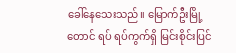ခေါ်နေသေးသည်။ မြောက်ဦးမြို့ တောင် ရပ် ရပ်ကွက်ရှိ မြင်းစိုင်းပြင်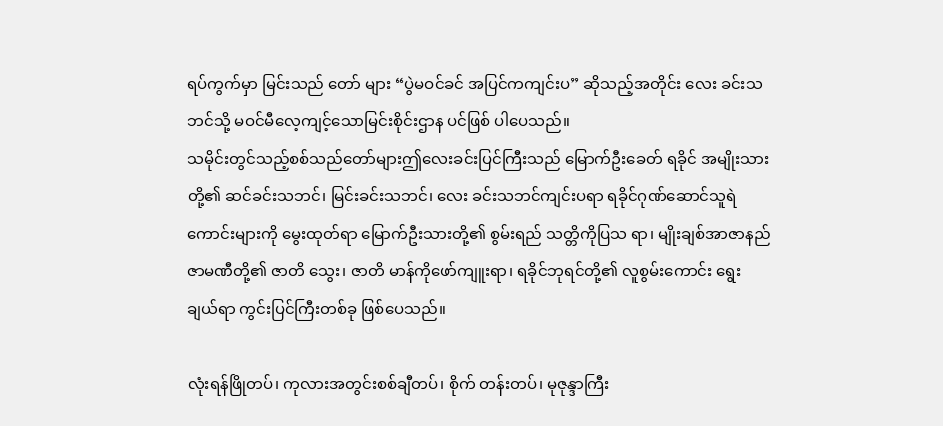ရပ်ကွက်မှာ မြင်းသည် တော် များ “ပွဲမဝင်ခင် အပြင်ကကျင်းပ” ဆိုသည့်အတိုင်း လေး ခင်းသဘင်သို့ မဝင်မီလေ့ကျင့်သောမြင်းစိုင်းဌာန ပင်ဖြစ် ပါပေသည်။
သမိုင်းတွင်သည့်စစ်သည်တော်များဤလေးခင်းပြင်ကြီးသည် မြောက်ဦးခေတ် ရခိုင် အမျိုးသားတို့၏ ဆင်ခင်းသဘင်၊ မြင်းခင်းသဘင်၊ လေး ခင်းသဘင်ကျင်းပရာ ရခိုင်ဂုဏ်ဆောင်သူရဲကောင်းများကို မွေးထုတ်ရာ မြောက်ဦးသားတို့၏ စွမ်းရည် သတ္တိကိုပြသ ရာ၊ မျိုးချစ်အာဇာနည်ဇာမဏီတို့၏ ဇာတိ သွေး၊ ဇာတိ မာန်ကိုဖော်ကျူးရာ၊ ရခိုင်ဘုရင်တို့၏ လူစွမ်းကောင်း ရွေးချယ်ရာ ကွင်းပြင်ကြီးတစ်ခု ဖြစ်ပေသည်။

လုံးရန်ဖြိုတပ်၊ ကုလားအတွင်းစစ်ချီတပ်၊ စိုက် တန်းတပ်၊ မုဇုန္ဒာကြီး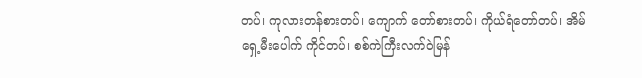တပ်၊ ကုလားတန်စားတပ်၊ ကျောက် တော်စားတပ်၊ ကိုယ်ရံတော်တပ်၊ အိမ်ရှေ့မီးပေါက် ကိုင်တပ်၊ စစ်ကဲကြီးလက်ဝဲမြန်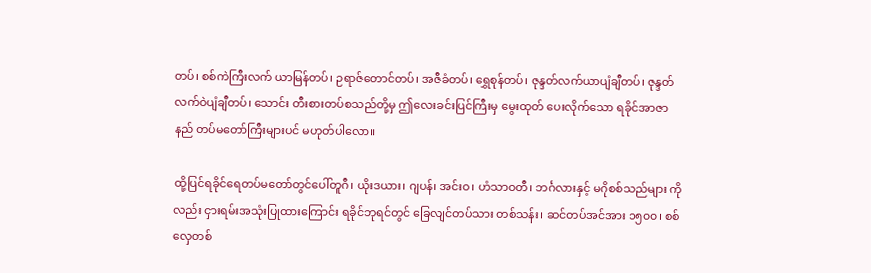တပ်၊ စစ်ကဲကြီးလက် ယာမြန်တပ်၊ ဉရာဇ်တောင်တပ်၊ အဇီခံတပ်၊ ရွှေစုန်တပ်၊ ဇုန္ဒတ်လက်ယာပျံချီတပ်၊ ဇုန္ဒတ်လက်ဝဲပျံချီတပ်၊ သောင်း တီးစားတပ်စသည်တို့မှ ဤလေးခင်းပြင်ကြီးမှ မွေးထုတ် ပေးလိုက်သော ရခိုင်အာဇာနည် တပ်မတော်ကြီးများပင် မဟုတ်ပါလော။

ထို့ပြင်ရခိုင်ရေတပ်မတော်တွင်ပေါ်တူဂီ၊ ယိုးဒယား၊ ဂျပန်၊ အင်းဝ၊ ဟံသာဝတီ၊ ဘင်္ဂလားနှင့် မဂိုစစ်သည်များ ကိုလည်း ငှားရမ်းအသုံးပြုထားကြောင်း ရခိုင်ဘုရင်တွင် ခြေလျင်တပ်သား တစ်သန်း၊ ဆင်တပ်အင်အား ၁၅၀၀၊ စစ်လှေတစ်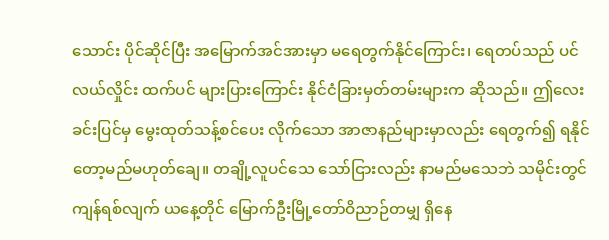သောင်း ပိုင်ဆိုင်ပြီး အမြောက်အင်အားမှာ မရေတွက်နိုင်ကြောင်း၊ ရေတပ်သည် ပင်လယ်လှိုင်း ထက်ပင် များပြားကြောင်း နိုင်ငံခြားမှတ်တမ်းများက ဆိုသည်။ ဤလေးခင်းပြင်မှ မွေးထုတ်သန့်စင်ပေး လိုက်သော အာဇာနည်များမှာလည်း ရေတွက်၍ ရနိုင် တော့မည်မဟုတ်ချေ။ တချို့လူပင်သေ သော်ငြားလည်း နာမည်မသေဘဲ သမိုင်းတွင်ကျန်ရစ်လျက် ယနေ့တိုင် မြောက်ဦးမြို့တော်ဝိညာဉ်တမျှ ရှိနေ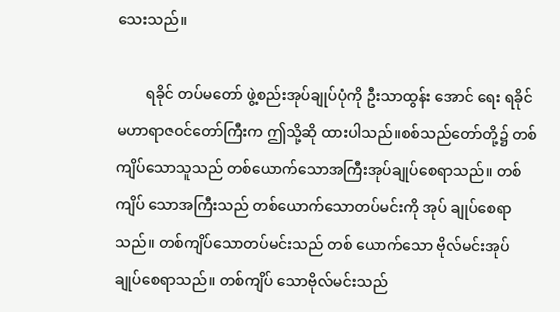သေးသည်။

        ရခိုင် တပ်မတော် ဖွဲ့စည်းအုပ်ချုပ်ပုံကို ဦးသာထွန်း အောင် ရေး ရခိုင်မဟာရာဇဝင်တော်ကြီးက ဤသို့ဆို ထားပါသည်။စစ်သည်တော်တို့၌ တစ်ကျိပ်သောသူသည် တစ်ယောက်သောအကြီးအုပ်ချုပ်စေရာသည်။ တစ်ကျိပ် သောအကြီးသည် တစ်ယောက်သောတပ်မင်းကို အုပ် ချုပ်စေရာသည်။ တစ်ကျိပ်သောတပ်မင်းသည် တစ် ယောက်သော ဗိုလ်မင်းအုပ်ချုပ်စေရာသည်။ တစ်ကျိပ် သောဗိုလ်မင်းသည်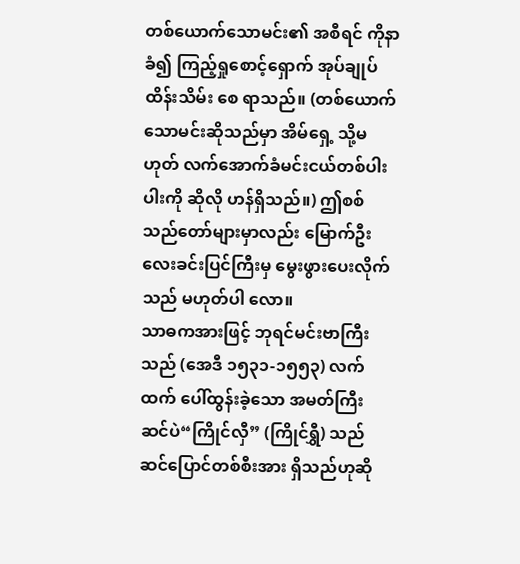တစ်ယောက်သောမင်း၏ အစီရင် ကိုနာခံ၍ ကြည့်ရှုစောင့်ရှောက် အုပ်ချုပ်ထိန်းသိမ်း စေ ရာသည်။ (တစ်ယောက်သောမင်းဆိုသည်မှာ အိမ်ရှေ့ သို့မဟုတ် လက်အောက်ခံမင်းငယ်တစ်ပါးပါးကို ဆိုလို ဟန်ရှိသည်။) ဤစစ်သည်တော်များမှာလည်း မြောက်ဦး လေးခင်းပြင်ကြီးမှ မွေးဖွားပေးလိုက်သည် မဟုတ်ပါ လော။
သာဓကအားဖြင့် ဘုရင်မင်းဗာကြီးသည် (အေဒီ ၁၅၃၁-၁၅၅၃) လက်ထက် ပေါ်ထွန်းခဲ့သော အမတ်ကြီး ဆင်ပဲ“ကြိုင်လှီ” (ကြိုင်ရွှီ) သည် ဆင်ပြောင်တစ်စီးအား ရှိသည်ဟုဆို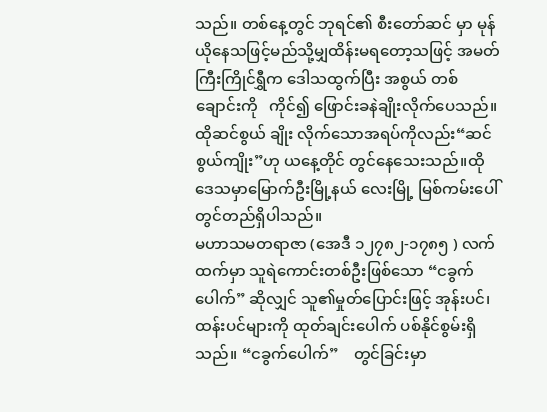သည်။ တစ်နေ့တွင် ဘုရင်၏ စီးတော်ဆင် မှာ မုန်ယိုနေသဖြင့်မည်သို့မျှထိန်းမရတော့သဖြင့် အမတ် ကြီးကြိုင်ရွှီက ဒေါသထွက်ပြီး အစွယ် တစ်ချောင်းကို   ကိုင်၍ ဖြောင်းခနဲချိုးလိုက်ပေသည်။ ထိုဆင်စွယ် ချိုး လိုက်သောအရပ်ကိုလည်း“ဆင်စွယ်ကျိုး”ဟု ယနေ့တိုင် တွင်နေသေးသည်။ထိုဒေသမှာမြောက်ဦးမြို့နယ် လေးမြို့ မြစ်ကမ်းပေါ်တွင်တည်ရှိပါသည်။
မဟာသမတရာဇာ (အေဒီ ၁၂၇၈၂-၁၇၈၅ ) လက်ထက်မှာ သူရဲကောင်းတစ်ဦးဖြစ်သော “ငခွက်ပေါက်” ဆိုလျှင် သူ၏မှုတ်ပြောင်းဖြင့် အုန်းပင်၊ ထန်းပင်များကို ထုတ်ချင်းပေါက် ပစ်နိုင်စွမ်းရှိသည်။ “ငခွက်ပေါက်”    တွင်ခြင်းမှာ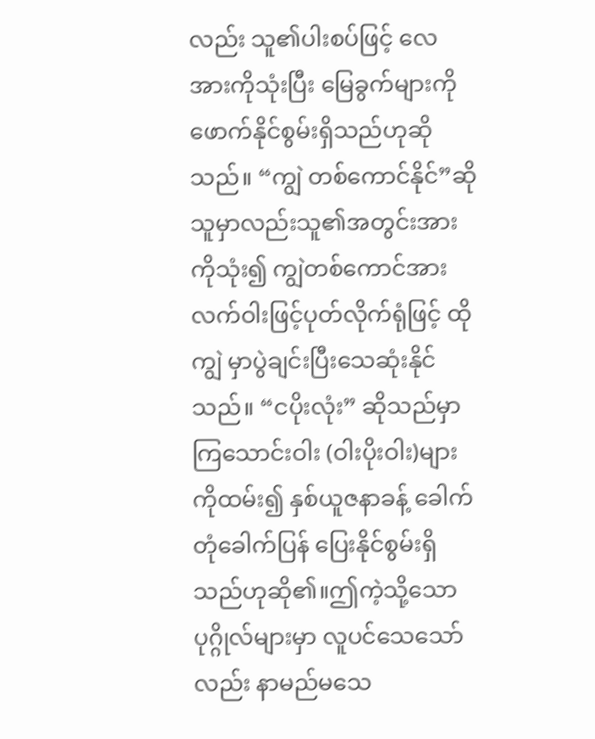လည်း သူ၏ပါးစပ်ဖြင့် လေအားကိုသုံးပြီး မြေခွက်များကို ဖောက်နိုင်စွမ်းရှိသည်ဟုဆိုသည်။ “ကျွဲ တစ်ကောင်နိုင်”ဆိုသူမှာလည်းသူ၏အတွင်းအားကိုသုံး၍ ကျွဲတစ်ကောင်အား လက်ဝါးဖြင့်ပုတ်လိုက်ရုံဖြင့် ထိုကျွဲ မှာပွဲချင်းပြီးသေဆုံးနိုင်သည်။ “ငပိုးလုံး” ဆိုသည်မှာ ကြသောင်းဝါး (ဝါးပိုးဝါး)များကိုထမ်း၍ နှစ်ယူဇနာခန့် ခေါက်တုံခေါက်ပြန် ပြေးနိုင်စွမ်းရှိသည်ဟုဆို၏။ဤကဲ့သို့သော ပုဂ္ဂိုလ်များမှာ လူပင်သေသော် လည်း နာမည်မသေ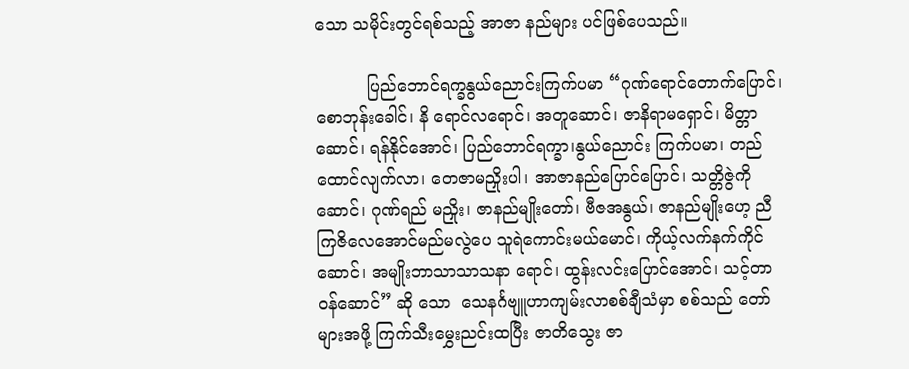သော သမိုင်းတွင်ရစ်သည့် အာဇာ နည်များ ပင်ဖြစ်ပေသည်။

          ပြည်ဘောင်ရက္ခနွယ်ညောင်းကြက်ပမာ “ဂုဏ်ရောင်တောက်ပြောင်၊ စောဘုန်းခေါင်၊ နိ ရောင်လရောင်၊ အတူဆောင်၊ ဇာနိရာမရှောင်၊ မိတ္တာ ဆောင်၊ ရန်နိုင်အောင်၊ ပြည်ဘောင်ရက္ခာ၊နွယ်ညောင်း ကြက်ပမာ၊ တည်ထောင်လျက်လာ၊ တေဇာမညှိုးပါ၊ အာဇာနည်ပြောင်ပြောင်၊ သတ္တိဇွဲကိုဆောင်၊ ဂုဏ်ရည် မညှိုး၊ ဇာနည်မျိုးတော်၊ ဗီဇအနွယ်၊ ဇာနည်မျိုးဟေ့ ညီကြဇိလေအောင်မည်မလွဲပေ သူရဲကောင်းမယ်မောင်၊ ကိုယ့်လက်နက်ကိုင်ဆောင်၊ အမျိုးဘာသာသာသနာ ရောင်၊ ထွန်းလင်းပြောင်အောင်၊ သင့်တာဝန်ဆောင်” ဆို သော  သေနင်္ဂဗျူဟာကျမ်းလာစစ်ချီသံမှာ စစ်သည် တော်များအဖို့ ကြက်သီးမွှေးညင်းထပြီး ဇာတိသွေး ဇာ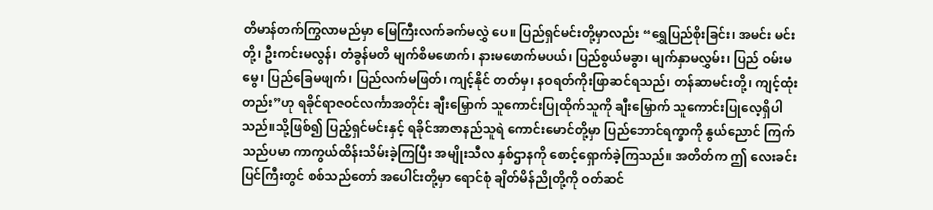တိမာန်တက်ကြွလာမည်မှာ မြေကြီးလက်ခက်မလွှဲ ပေ။ ပြည်ရှင်မင်းတို့မှာလည်း “ရွှေပြည်စိုးခြင်း၊ အမင်း မင်းတို့၊ ဦးကင်းမလွန်၊ တံခွန်မတိ မျက်စိမဖောက်၊ နားမဖောက်မပယ်၊ ပြည်စွယ်မခွာ၊ မျက်နှာမလွှမ်း၊ ပြည် ဝမ်းမမွေ၊ ပြည်ခြေမဖျက်၊ ပြည်လက်မဖြတ်၊ ကျင့်နိုင် တတ်မှ၊ နဝရတ်ကိုးဖြာဆင်ရသည်၊ တန်ဆာမင်းတို့၊ ကျင့်ထုံးတည်း”ဟု ရခိုင်ရာဇဝင်လင်္ကာအတိုင်း ချီးမြှောက် သူကောင်းပြုထိုက်သူကို ချီးမြှောက် သူကောင်းပြုလေ့ရှိပါ သည်။သို့ဖြစ်၍ ပြည့်ရှင်မင်းနှင့် ရခိုင်အာဇာနည်သူရဲ ကောင်းမောင်တို့မှာ ပြည်ဘောင်ရက္ခာကို နွယ်ညောင် ကြက်သည်ပမာ ကာကွယ်ထိန်းသိမ်းခဲ့ကြပြီး အမျိုးသီလ နှစ်ဌာနကို စောင့်ရှောက်ခဲ့ကြသည်။ အတိတ်က ဤ လေးခင်းပြင်ကြီးတွင် စစ်သည်တော် အပေါင်းတို့မှာ ရောင်စုံ ချိတ်မိန်ညိုတို့ကို ဝတ်ဆင်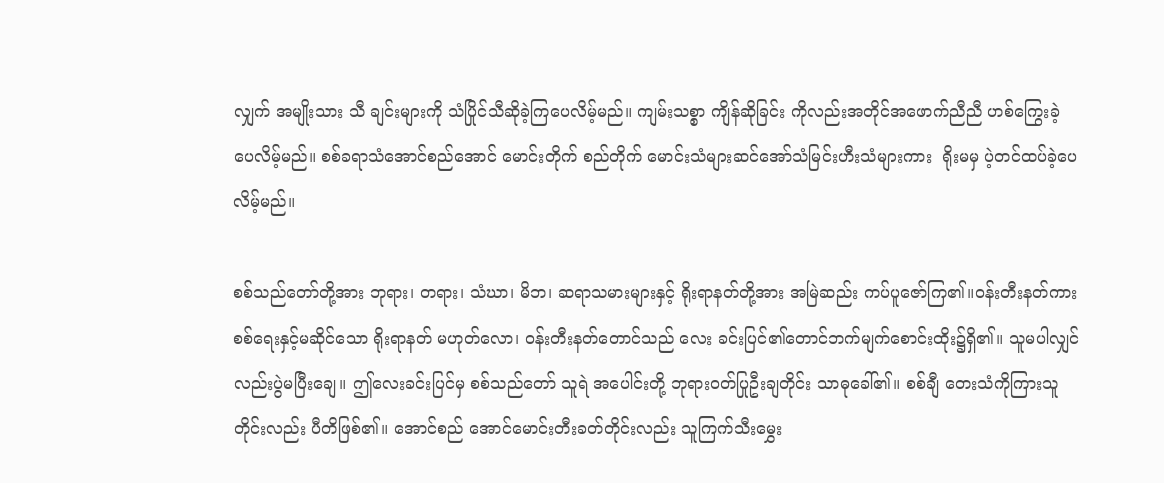လျှက် အမျိုးသား သီ ချင်းများကို သံပြိုင်သီဆိုခဲ့ကြပေလိမ့်မည်။ ကျမ်းသစ္စာ ကျိန်ဆိုခြင်း ကိုလည်းအတိုင်အဖောက်ညီညီ ဟစ်ကြွေးခဲ့ ပေလိမ့်မည်။ စစ်ခရာသံအောင်စည်အောင် မောင်းတိုက် စည်တိုက် မောင်းသံများဆင်အော်သံမြင်းဟီးသံများကား  ရိုးမမှ ပဲ့တင်ထပ်ခဲ့ပေလိမ့်မည်။

စစ်သည်တော်တို့အား ဘုရား၊ တရား၊ သံဃာ၊ မိဘ၊ ဆရာသမားများနှင့် ရိုးရာနတ်တို့အား အမြဲဆည်း ကပ်ပူဇော်ကြ၏။ဝန်းတီးနတ်ကားစစ်ရေးနှင့်မဆိုင်သော ရိုးရာနတ် မဟုတ်လော၊ ဝန်းတီးနတ်တောင်သည် လေး ခင်းပြင်၏တောင်ဘက်မျက်စောင်းထိုး၌ရှိ၏။ သူမပါလျှင် လည်းပွဲမပြီးချေ။ ဤလေးခင်းပြင်မှ စစ်သည်တော် သူရဲ အပေါင်းတို့ ဘုရားဝတ်ပြုဦးချတိုင်း သာဓုခေါ်၏။ စစ်ချီ တေးသံကိုကြားသူတိုင်းလည်း ပီတိဖြစ်၏။ အောင်စည် အောင်မောင်းတီးခတ်တိုင်းလည်း သူကြက်သီးမွှေး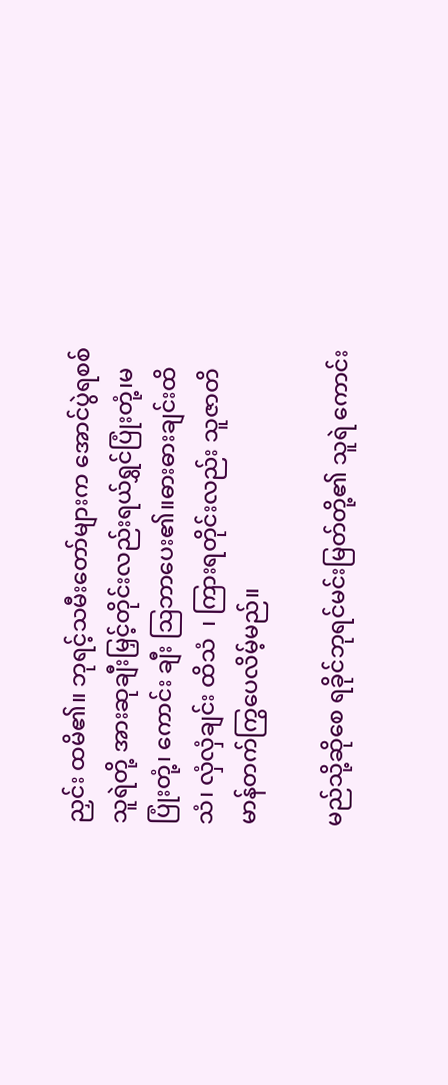ညှင်း ထမိ၏။ ဘုရင့်သမီးတော်များက အောင်ပွဲရစစ်သူရဲတို့ အားဆုချီးမြှင့်တိုင်းလည်းရယ်ရွှင်ပြုံးတုံ့၊မပြုံးတုံ့၊ ကောင်း ချီး ဩဘာပေး၏။ဓားဓားချင်းထိသံ၊ လှံလှံချင်း ထိသံ  ၊ ကြားရတိုင်းလည်း သူဇာတိမာန်တက်ကြွပေလိမ့်မည်။

မည်သို့ဆိုစေ ရခိုင်ဘုရင်မင်းမြတ်တို့၏ သူရဲ ကောင်း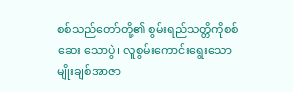စစ်သည်တော်တို့၏ စွမ်းရည်သတ္တိကိုစစ်ဆေး သောပွဲ၊ လူစွမ်းကောင်းရွေးသော မျိုးချစ်အာဇာ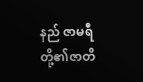နည် ဇာမရီတို့၏ဇာတိ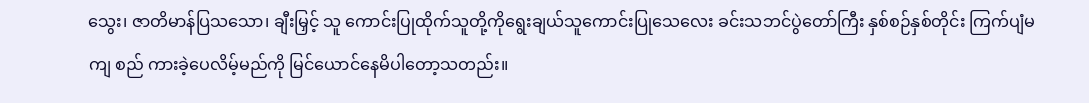သွေး၊ ဇာတိမာန်ပြသသော၊ ချီးမြှင့် သူ ကောင်းပြုထိုက်သူတို့ကိုရွေးချယ်သူကောင်းပြုသေလေး ခင်းသဘင်ပွဲတော်ကြီး နှစ်စဉ်နှစ်တိုင်း ကြက်ပျံမကျ စည် ကားခဲ့ပေလိမ့်မည်ကို မြင်ယောင်နေမိပါတော့သတည်း။